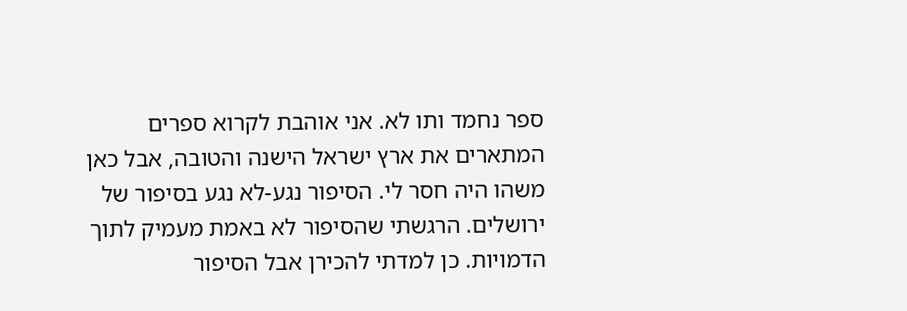ספר נחמד ותו לא. אני אוהבת לקרוא ספרים המתארים את ארץ ישראל הישנה והטובה, אבל כאן משהו היה חסר לי. הסיפור נגע-לא נגע בסיפור של ירושלים. הרגשתי שהסיפור לא באמת מעמיק לתוך הדמויות. כן למדתי להכירן אבל הסיפור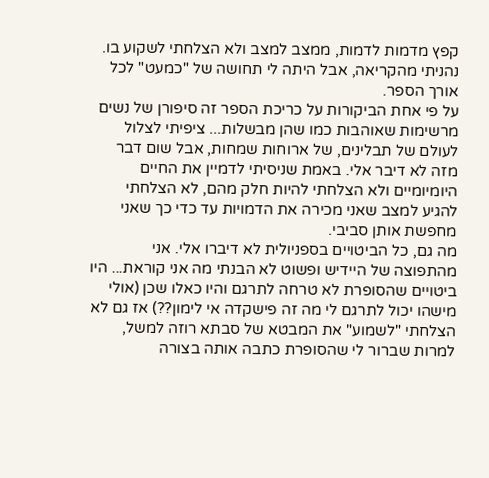קפץ מדמות לדמות, ממצב למצב ולא הצלחתי לשקוע בו. נהניתי מהקריאה, אבל היתה לי תחושה של "כמעט" לכל אורך הספר.
על פי אחת הביקורות על כריכת הספר זה סיפורן של נשים מרשימות שאוהבות כמו שהן מבשלות... ציפיתי לצלול לעולם של תבלינים, של ארוחות שמחות, אבל שום דבר מזה לא דיבר אלי. באמת שניסיתי לדמיין את החיים היומיומיים ולא הצלחתי להיות חלק מהם, לא הצלחתי להגיע למצב שאני מכירה את הדמויות עד כדי כך שאני מחפשת אותן סביבי.
מה גם, כל הביטויים בספניולית לא דיברו אלי. אני מהתפוצה של היידיש ופשוט לא הבנתי מה אני קוראת... היו ביטויים שהסופרת לא טרחה לתרגם והיו כאלו שכן (אולי מישהו יכול לתרגם לי מה זה פישקדה אי לימון??) אז גם לא הצלחתי "לשמוע" את המבטא של סבתא רוזה למשל, למרות שברור לי שהסופרת כתבה אותה בצורה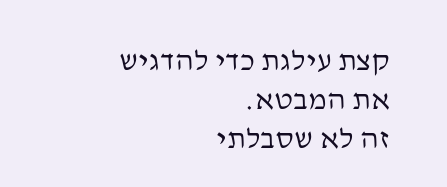קצת עילגת כדי להדגיש את המבטא.
זה לא שסבלתי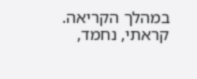במהלך הקריאה. קראתי, נחמד,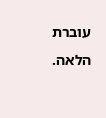עוברת הלאה.